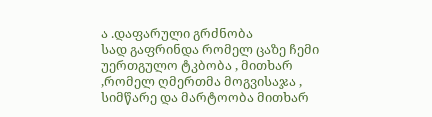ა .დაფარული გრძნობა
სად გაფრინდა რომელ ცაზე ჩემი უერთგულო ტკბობა , მითხარ ,რომელ ღმერთმა მოგვისაჯა , სიმწარე და მარტოობა მითხარ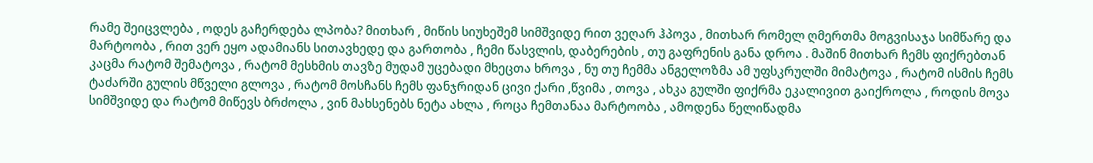რამე შეიცვლება , ოდეს გაჩერდება ლპობა? მითხარ , მიწის სიუხეშემ სიმშვიდე რით ვეღარ ჰპოვა , მითხარ რომელ ღმერთმა მოგვისაჯა სიმწარე და მარტოობა , რით ვერ ეყო ადამიანს სითავხედე და გართობა , ჩემი წასვლის, დაბერების , თუ გაფრენის განა დროა . მაშინ მითხარ ჩემს ფიქრებთან კაცმა რატომ შემატოვა , რატომ მესხმის თავზე მუდამ უცებადი მხეცთა ხროვა , ნუ თუ ჩემმა ანგელოზმა ამ უფსკრულში მიმატოვა , რატომ ისმის ჩემს ტაძარში გულის მწველი გლოვა , რატომ მოსჩანს ჩემს ფანჯრიდან ცივი ქარი ,წვიმა , თოვა , ახკა გულში ფიქრმა ეკალივით გაიქროლა , როდის მოვა სიმშვიდე და რატომ მიწევს ბრძოლა , ვინ მახსენებს ნეტა ახლა , როცა ჩემთანაა მარტოობა , ამოდენა წელიწადმა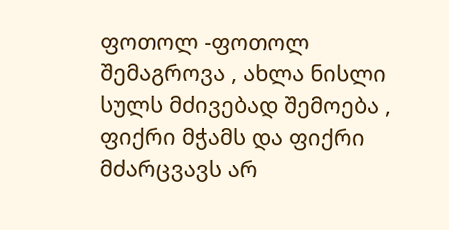ფოთოლ -ფოთოლ შემაგროვა , ახლა ნისლი სულს მძივებად შემოება , ფიქრი მჭამს და ფიქრი მძარცვავს არ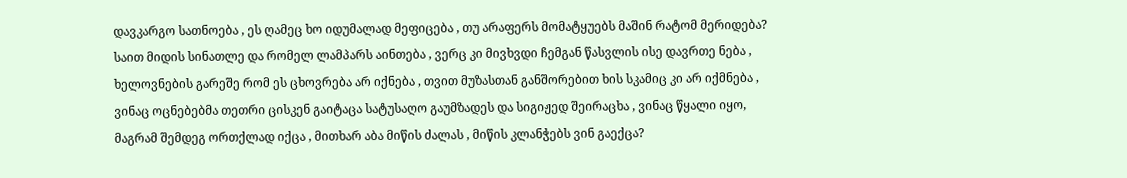დავკარგო სათნოება , ეს ღამეც ხო იდუმალად მეფიცება , თუ არაფერს მომატყუებს მაშინ რატომ მერიდება? საით მიდის სინათლე და რომელ ლამპარს აინთება , ვერც კი მივხვდი ჩემგან წასვლის ისე დავრთე ნება , ხელოვნების გარეშე რომ ეს ცხოვრება არ იქნება , თვით მუზასთან განშორებით ხის სკამიც კი არ იქმნება , ვინაც ოცნებებმა თეთრი ცისკენ გაიტაცა სატუსაღო გაუმზადეს და სიგიჟედ შეირაცხა , ვინაც წყალი იყო, მაგრამ შემდეგ ორთქლად იქცა , მითხარ აბა მიწის ძალას , მიწის კლანჭებს ვინ გაექცა?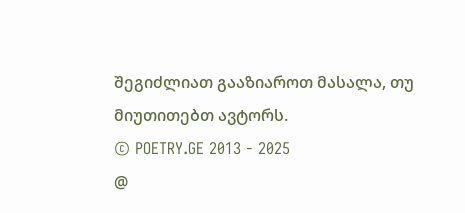შეგიძლიათ გააზიაროთ მასალა, თუ მიუთითებთ ავტორს.
© POETRY.GE 2013 - 2025
@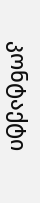კონტაქტი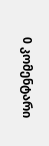0 კომენტარი